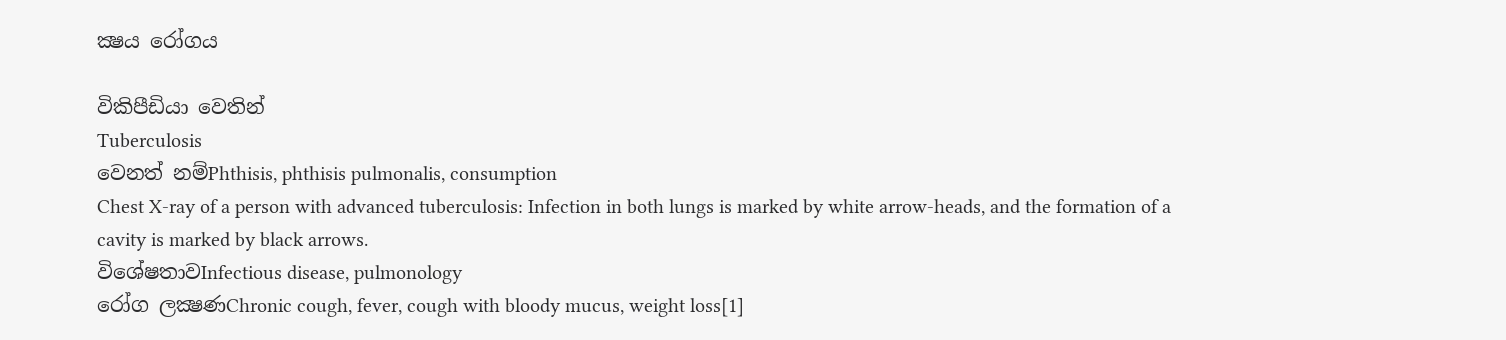ක්‍ෂය රෝගය

විකිපීඩියා වෙතින්
Tuberculosis
වෙනත් නම්Phthisis, phthisis pulmonalis, consumption
Chest X-ray of a person with advanced tuberculosis: Infection in both lungs is marked by white arrow-heads, and the formation of a cavity is marked by black arrows.
විශේෂතාවInfectious disease, pulmonology
රෝග ලක්‍ෂණChronic cough, fever, cough with bloody mucus, weight loss[1]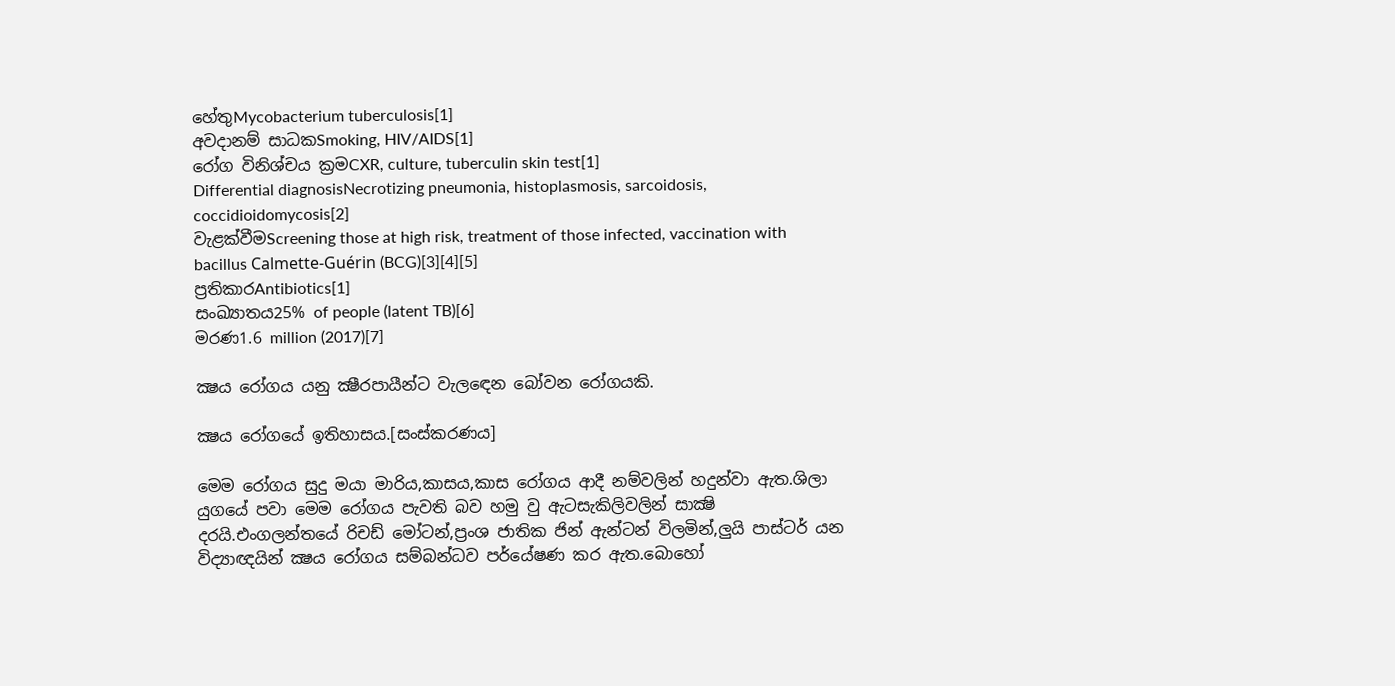හේතුMycobacterium tuberculosis[1]
අවදානම් සාධකSmoking, HIV/AIDS[1]
රෝග විනිශ්චය ක්‍රමCXR, culture, tuberculin skin test[1]
Differential diagnosisNecrotizing pneumonia, histoplasmosis, sarcoidosis, coccidioidomycosis[2]
වැළක්වීමScreening those at high risk, treatment of those infected, vaccination with bacillus Calmette-Guérin (BCG)[3][4][5]
ප්‍රතිකාරAntibiotics[1]
සංඛ්‍යාතය25% of people (latent TB)[6]
මරණ1.6 million (2017)[7]

ක්‍ෂය රෝගය යනු ක්‍ෂීරපායීන්ට වැලඳෙන බෝවන රෝගයකි.

ක්‍ෂය රෝගයේ ඉතිහාසය.[සංස්කරණය]

මෙම රෝගය සුදු මයා මාරිය,කාසය,කාස රෝගය ආදී නම්වලින් හදුන්වා ඇත.ශිලා යුගයේ පවා මෙම රෝගය පැවති බව හමු වු ඇටසැකිලිවලින් සාක්‍ෂි දරයි.එංගලන්තයේ රිචඩ් මෝටන්,ප්‍රංශ ජාතික ජින් ඇන්ටන් විලමින්,ලුයි පාස්ටර් යන විද්‍යාඥයින් ක්‍ෂය රෝගය සම්බන්ධව පර්යේෂණ කර ඇත.බොහෝ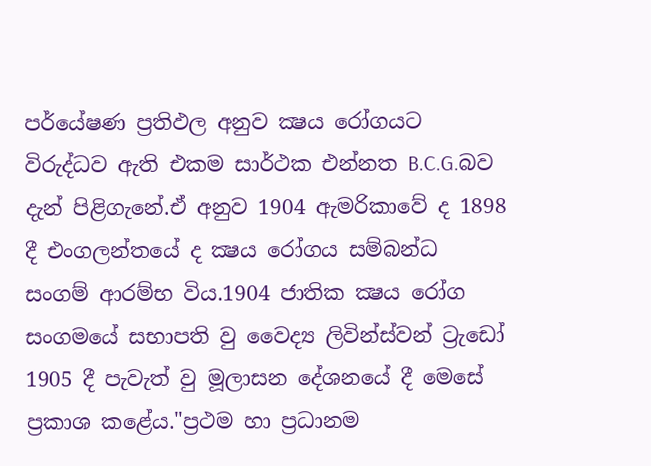පර්යේෂණ ප්‍රතිඵල අනුව ක්‍ෂය රෝගයට විරුද්ධව ඇති එකම සාර්ථක එන්නත B.C.G.බව දැන් පිළිගැනේ.ඒ අනුව 1904 ඇමරිකාවේ ද 1898 දී එංගලන්තයේ ද ක්‍ෂය රෝගය සම්බන්ධ සංගම් ආරම්භ විය.1904 ජාතික ක්‍ෂය රෝග සංගමයේ සභාපති වු වෛද්‍ය ලිවින්ස්වන් ට්‍රැඩෝ 1905 දී පැවැත් වු මූලාසන දේශන‍යේ දී මෙසේ ප්‍රකාශ කළේය."ප්‍රථම හා ප්‍රධානම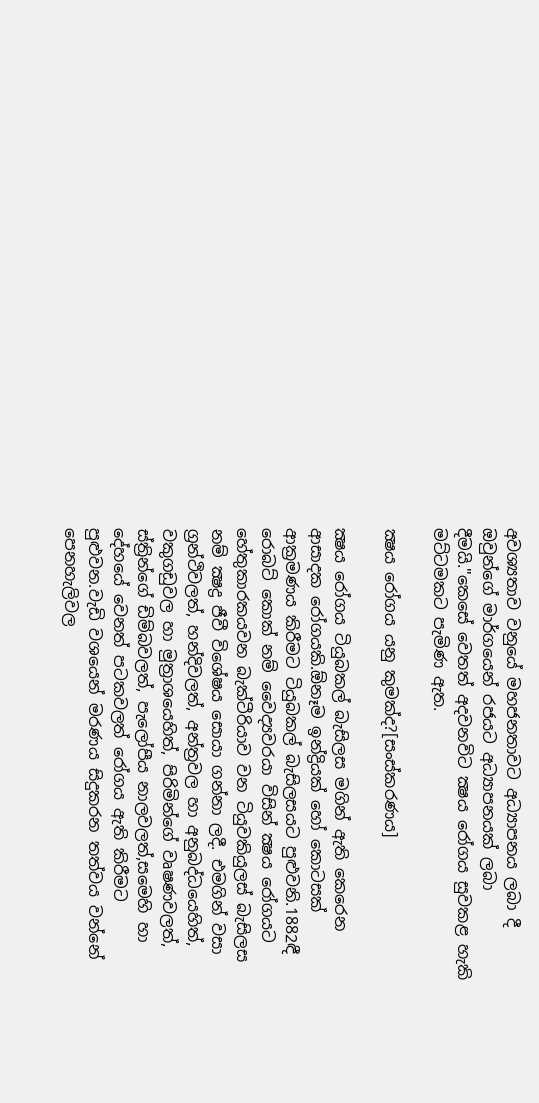අවශ්‍යතාව වනුයේ මහජනතාවට අධ්‍යාපනය ලබා දී ඔවුන්ගේ මාර්ගයෙන් රජයට අධ්‍යාපනයක් ලබා දීමයි."කෙසේ ‍වෙතත් අදවනවිට ක්‍ෂය රෝගය සුවකළ හැකි මට්ටමකට පැමිණ ඇත.

ක්‍ෂය රෝගය යනු කුමක්ද?[සංස්කරණය]

ක්‍ෂය රෝගය ටියුබකල් බැසිලස මගින් ඇති කෙරෙන ආසාදක රෝගයකි.ඕනෑම ඉන්ද්‍රියක් හෝ කොටසක් ආක්‍රමණය කිරීමට ටියුබකල් බැසිලසයට පුළුවනි.1882ඳී රොබට් කොක් නම් වෛද්‍යවරයා විසින් ක්‍ෂය රෝගයට හේතුකාරකයවන බැක්ටීරියාව වන ටියුවකියුලස් බැසිලස නම් ක්‍ෂද්‍ර ජීවී විශේෂය සොයා ගන්නා ලදී. එමගින් වසා ග්‍රන්ථිවලත්, හන්දිවලත්, අන්ත්‍රවල හා අනුබද්ධයෙහිත්, වකුගඩුවල හා මුත්‍රාශ‍යෙහිත්, පිරිමින්ගේ වෘෂණවලත්, ස්ත්‍රින්ගේ ඩිම්බවලත්, පැලෝපීය නාලවලත්,සමෙහි හා දේහයේ වෙනත් පටකවලත් රෝගය ඇති කිරීමට පුළුවන.වැඩි වශයෙන් මරණය සිදුකරන තත්වය වන්නේ පෙනහැලිවල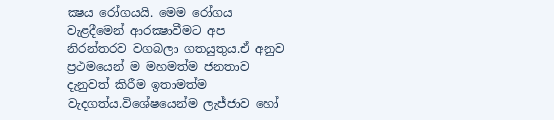ක්‍ෂය රෝගයයි. මෙම රෝගය වැළදීමෙන් ආරක්‍ෂාවීමට අප නිරන්තරව වගබලා ගතයුතුය.ඒ අනුව ප්‍රථමයෙන් ම මහමත්ම ජනතාව දැනුවත් කිරීම ඉතාමත්ම වැදගත්ය.විශේෂයෙන්ම ලැජ්ජාව හෝ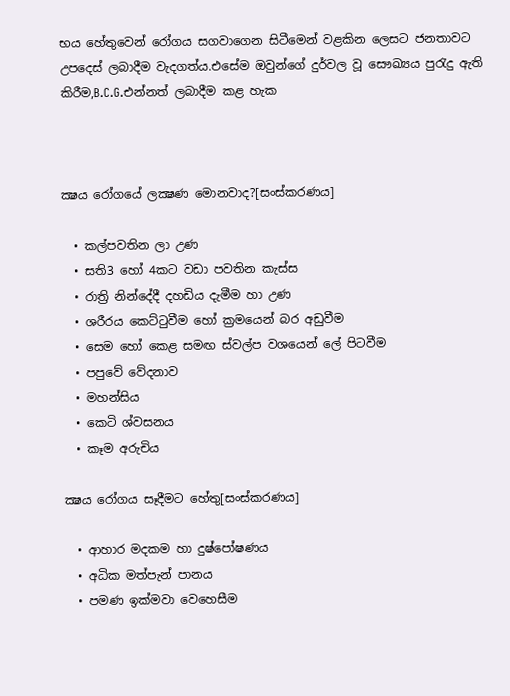භය හේතුවෙන් රෝගය සගවාගෙන සිටීමෙන් වළකින ලෙසට ජනතාවට උපදෙස් ලබාදීම වැදගත්ය.එසේම ඔවුන්ගේ දුර්වල වූ සෞඛ්‍යය පුරැදු ඇති කිරීම,B.C.G.එන්නත් ලබාදීම කළ හැක



ක්‍ෂය රෝගයේ ලක්‍ෂණ මොනවාද?[සංස්කරණය]

  • කල්පවතින ලා උණ
  • සති3 හෝ 4කට වඩා පවතින කැස්ස
  • රාත්‍රි නින්දේදී දහඩිය දැමීම හා උණ
  • ශරීරය කෙට්ටුවීම හෝ ක්‍රමයෙන් බර අඩුවීම
  • සෙම හෝ කෙළ සමඟ ස්වල්ප වශයෙන් ලේ පිටවීම
  • පපුවේ වේදනාව
  • මහන්සිය
  • කෙටි ශ්වසනය
  • කෑම අරුචිය

ක්‍ෂය රෝගය සෑදීමට හේතු[සංස්කරණය]

  • ආහාර මදකම හා දුෂ්පෝෂණය
  • අධික මත්පැන් පානය
  • පමණ ඉක්මවා වෙහෙසීම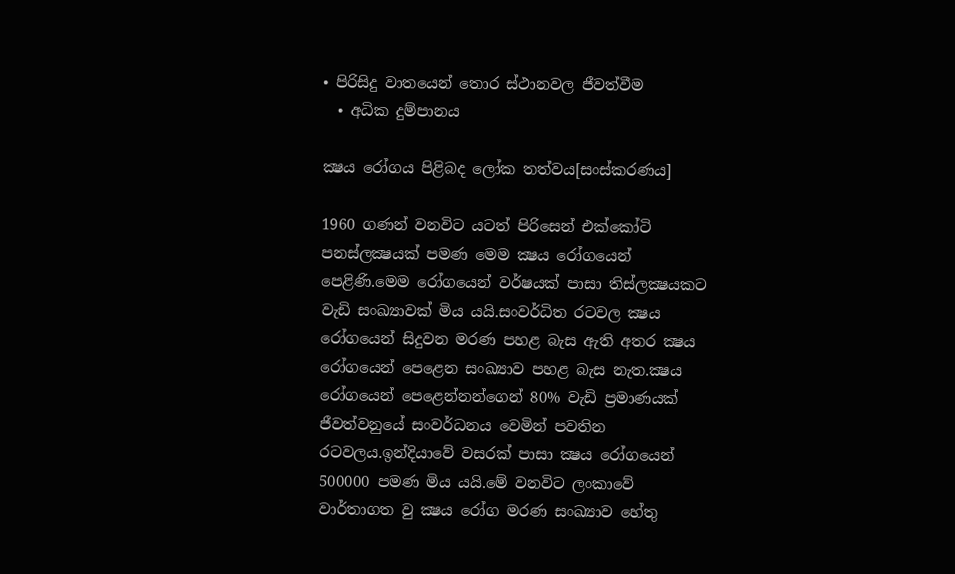• පිරිසිදු වාතයෙන් තොර ස්ථානවල ජීවත්වීම
  • අධික දුම්පානය

ක්‍ෂය රෝගය පිළිබද ලෝක තත්වය[සංස්කරණය]

1960 ගණන් වනවිට යටත් පිරිසෙන් එක්කෝටි පනස්ලක්‍ෂයක් පමණ මෙ‍ම ක්‍ෂය රෝගයෙන් පෙළිණි.මෙ‍ම රෝගයෙන් වර්ෂයක් පාසා තිස්ලක්‍ෂයකට වැඩි සංඛ්‍යාවක් මිය යයි.සංවර්ධිත රටවල ක්‍ෂය රෝගයෙන් සිදුවන මරණ පහළ බැස ඇති අතර ක්‍ෂය රෝගයෙන් පෙළෙන සංඛ්‍යාව පහළ බැස නැත.ක්‍ෂය රෝගයෙන් පෙළෙන්නන්ගෙන් 80% වැඩි ප්‍රමාණයක් ජීවත්වනුයේ සංවර්ධනය වෙමින් පවතින රටවලය.ඉන්දියාවේ වසරක් පාසා ක්‍ෂය රෝගයෙන් 500000 පමණ මිය යයි.මේ වනවි‍ට ලංකාවේ වාර්තාගත වු ක්‍ෂය රෝග මරණ සංඛ්‍යාව හේතු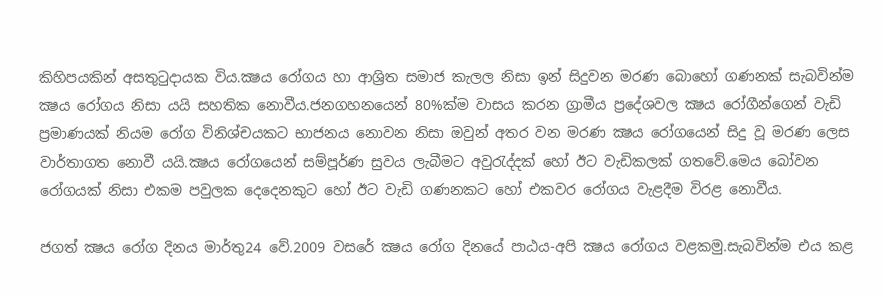කිහිපයකින් අසතුටුදායක විය.ක්‍ෂය රෝගය හා ආශ්‍රිත සමාජ කැලල නිසා ඉන් සිදුවන මරණ බොහෝ ගණනක් සැබවින්ම ක්‍ෂය රෝගය නිසා යයි සහතික නොවීය.ජනගහනයෙන් 80%ක්ම වාසය කරන ග්‍රාමීය ප්‍රදේශවල ක්‍ෂය රෝගීන්ගෙන් වැඩි ප්‍රමාණයක් නියම රෝග විනිශ්චයකට භාජනය නොවන නිසා ඔවුන් අතර වන මරණ ක්‍ෂය රෝගයෙන් සිදු වූ මරණ ලෙස වාර්තාගත නොවී යයි.ක්‍ෂය රෝගයෙන් සම්පූර්ණ සුවය ලැබීමට අවුරැද්දක් හෝ ඊට වැඩිකලක් ගතවේ.මෙය බෝවන රෝගයක් නිසා එකම පවුලක දෙදෙනකුට හෝ ඊට වැඩි ගණනකට හෝ එකවර රෝගය වැළදීම විරළ නොවීය.

ජගත් ක්‍ෂය රෝග දිනය මාර්තු24 වේ.2009 වසරේ ක්‍ෂය රෝග දිනයේ පාඨය-අපි ක්‍ෂය රෝගය වළකමු.සැබවින්ම එය කළ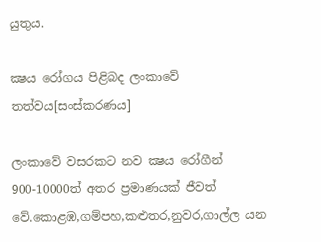යුතුය.

ක්‍ෂය රෝගය පිළිබද ලංකාවේ තත්වය[සංස්කරණය]

ලංකාවේ වසරකට නව ක්‍ෂය රෝගීන් 900-10000ත් අතර ප්‍රමාණයක් ජීවත් වේ.කොළඹ,ගම්පහ,කළුතර,නුවර,ගාල්ල යන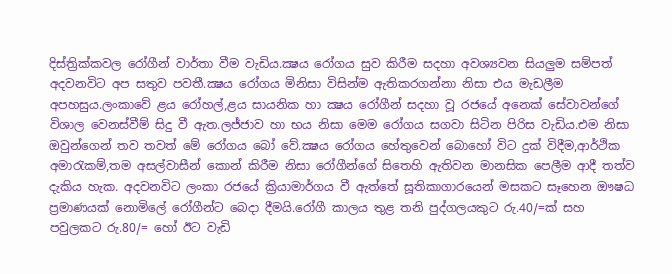දිස්ත්‍රික්කවල රෝගීන් වාර්තා වීම වැඩිය.ක්‍ෂය රෝගය සුව කිරීම සදහා අවශ්‍යවන සියලුම සම්පත් අදවනවිට අප සතුව පවතී.ක්‍ෂය රෝගය මිනිසා විසින්ම ඇතිකරගන්නා නිසා එය මැඩලීම අපහසුය.ලංකාවේ ළය රෝහල්,ළය සායනික හා ක්‍ෂය රෝගීන් සදහා වූ රජයේ අනෙක් සේවාවන්ගේ විශාල වෙනස්වීම් සිදු වී ඇත.ලජ්ජාව හා භය නිසා මෙම රෝගය සගවා සිටින පිරිස වැඩිය.එම නිසා ඔවුන්ගෙන් තව තවත් මේ රෝගය බෝ වේ.ක්‍ෂය රෝගය හේතුවෙන් බොහෝ විට දුක් විදීම,ආර්ථික අමාරැකම්,තම අසල්වාසීන් කොන් කිරීම නිසා රෝගීන්ගේ සිතෙහි ඇතිවන මානසික පෙලීම ආදී තත්ව දැකිය හැක. අදවනවිට ලංකා රජයේ ක්‍රියාමාර්ගය වී ඇත්තේ සූතිකාගාරයෙන් මසකට සෑහෙන ඖෂධ ප්‍රමාණයක් නොමිලේ රෝගීන්ට ‍බෙදා දීමයි.රෝගී කාලය තුළ තනි පුද්ගලයකුට රු.40/=ක් සහ පවුලකට රු.80/= හෝ ඊට වැඩි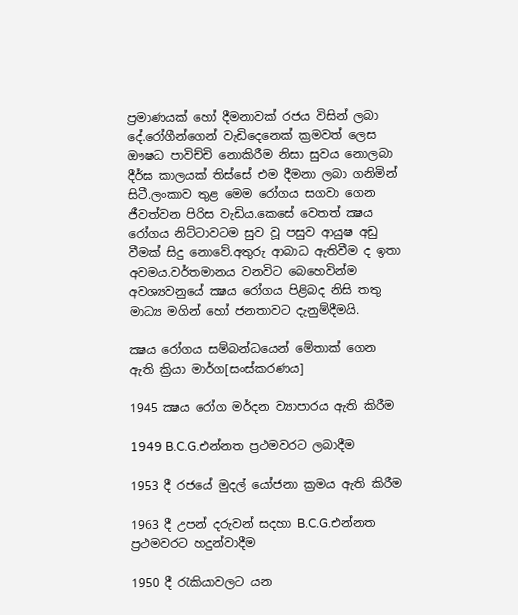ප්‍රමාණයක් හෝ දීමනාවක් රජය විසින් ලබා දේ.රෝගීන්ගෙන් වැඩිදෙනෙක් ක්‍රමවත් ලෙස ඖෂධ පාවිච්චි නොකිරීම නිසා සුවය නොලබා දීර්ඝ කාලයක් තිස්සේ එම දීමනා ලබා ගනිමින් සිටී.ලංකාව තුළ මෙම රෝගය සගවා ගෙන ජීවත්වන පිරිස වැඩිය.කෙසේ වෙතත් ක්‍ෂය රෝගය නිට්ටාවටම සුව වූ පසුව ආයුෂ අඩු වීමක් සිදු නොවේ.අතුරු ආබාධ ඇතිවීම ද ඉතා අවමය.වර්තමානය වනවිට බෙහෙවින්ම අවශ්‍යවනුයේ ක්‍ෂය රෝගය පිළිබද නිසි තතු මාධ්‍ය මගින් හෝ ජනතාවට දැනුම්දීමයි.

ක්‍ෂය රෝගය සම්බන්ධයෙන් මේතාක් ගෙන ඇති ක්‍රියා මාර්ග[සංස්කරණය]

1945 ක්‍ෂය රෝග මර්දන ව්‍යාපාරය ඇති කිරීම

1949 B.C.G.එන්නත ප්‍රථමවරට ලබාදීම

1953 දී රජයේ මුදල් යෝජනා ක්‍රමය ඇති කිරීම

1963 දී උපන් දරුවන් සදහා B.C.G.එන්නත ප්‍රථමවරට හදුන්වාදීම

1950 දී රැකියාවලට යන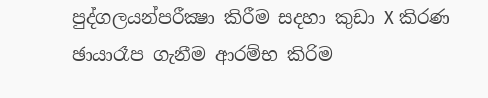පුද්ගලයන්පරීක්‍ෂා කිරීම සදහා කුඩා X කිරණ ඡායාරෑප ගැනීම ආරම්භ කිරිම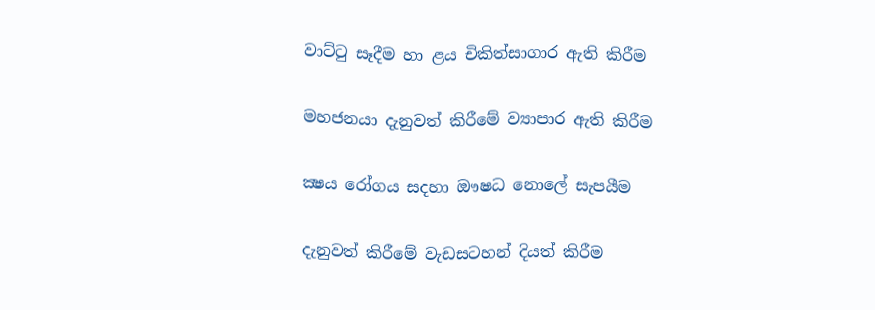වාට්ටු සෑදීම හා ළය චිකිත්සාගාර ඇති කිරීම

මහජනයා දැනුවත් කිරීමේ ව්‍යාපාර ඇති කිරීම

ක්‍ෂය රෝගය සදහා ඖෂධ නොලේ සැපයීම

දැනුවත් කිරීමේ වැඩසටහන් දියත් කිරීම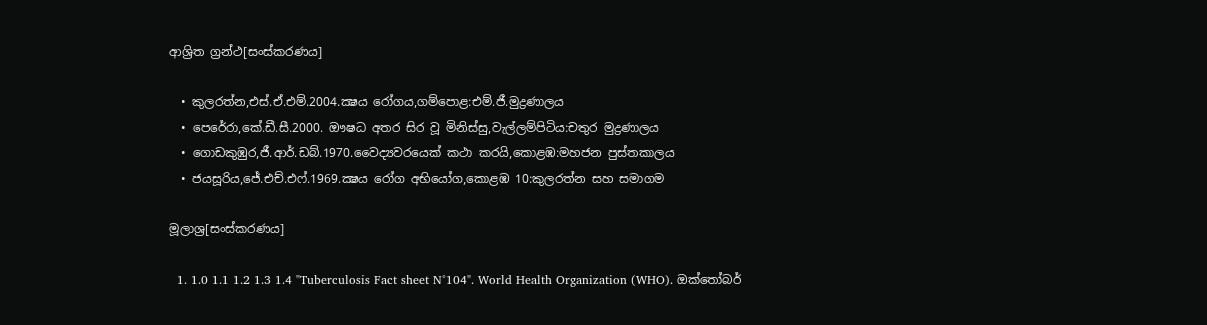ආශ්‍රිත ග්‍රන්ථ[සංස්කරණය]

  • කුලරත්න,එස්.ඒ.එම්.2004.ක්‍ෂය රෝගය,ගම්පොළ:එම්.ජී.මුද්‍රණාලය
  • පෙරේරා,කේ.ඩී.සී.2000. ඖෂධ අතර සිර වූ මිනිස්සු,වැල්ලම්පිටිය:චතුර මුද්‍රණාලය
  • ගොඩකුඹුර,ජී.ආර්.ඩබ්.1970.වෛද්‍යවරයෙක් කථා කරයි,කොළඹ:මහජන පුස්තකාලය
  • ජයසූරිය,ජේ.එච්.එ‍ෆ්.1969.ක්‍ෂය රෝග අභියෝග,කොළඹ 10:කුලරත්න සහ සමාගම

මූලාශ්‍ර[සංස්කරණය]

  1. 1.0 1.1 1.2 1.3 1.4 "Tuberculosis Fact sheet N°104". World Health Organization (WHO). ඔක්තෝබර්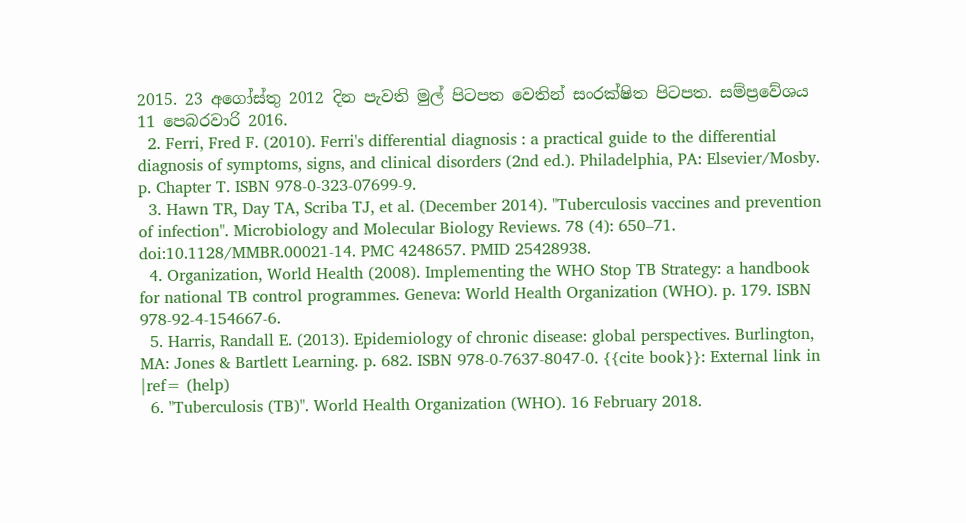2015. 23 අගෝස්තු 2012 දින පැවති මුල් පිටපත වෙතින් සංරක්ෂිත පිටපත. සම්ප්‍රවේශය 11 පෙබරවාරි 2016.
  2. Ferri, Fred F. (2010). Ferri's differential diagnosis : a practical guide to the differential diagnosis of symptoms, signs, and clinical disorders (2nd ed.). Philadelphia, PA: Elsevier/Mosby. p. Chapter T. ISBN 978-0-323-07699-9.
  3. Hawn TR, Day TA, Scriba TJ, et al. (December 2014). "Tuberculosis vaccines and prevention of infection". Microbiology and Molecular Biology Reviews. 78 (4): 650–71. doi:10.1128/MMBR.00021-14. PMC 4248657. PMID 25428938.
  4. Organization, World Health (2008). Implementing the WHO Stop TB Strategy: a handbook for national TB control programmes. Geneva: World Health Organization (WHO). p. 179. ISBN 978-92-4-154667-6.
  5. Harris, Randall E. (2013). Epidemiology of chronic disease: global perspectives. Burlington, MA: Jones & Bartlett Learning. p. 682. ISBN 978-0-7637-8047-0. {{cite book}}: External link in |ref= (help)
  6. "Tuberculosis (TB)". World Health Organization (WHO). 16 February 2018.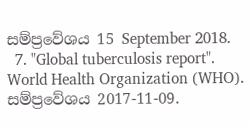සම්ප්‍රවේශය 15 September 2018.
  7. "Global tuberculosis report". World Health Organization (WHO). සම්ප්‍රවේශය 2017-11-09.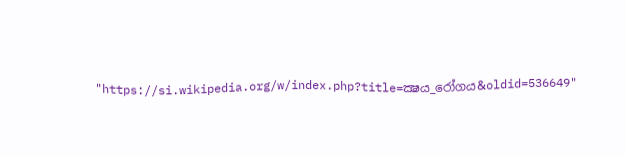"https://si.wikipedia.org/w/index.php?title=ක්‍ෂය_රෝගය&oldid=536649"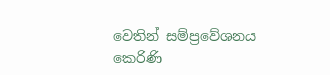වෙතින් සම්ප්‍රවේශනය කෙරිණි